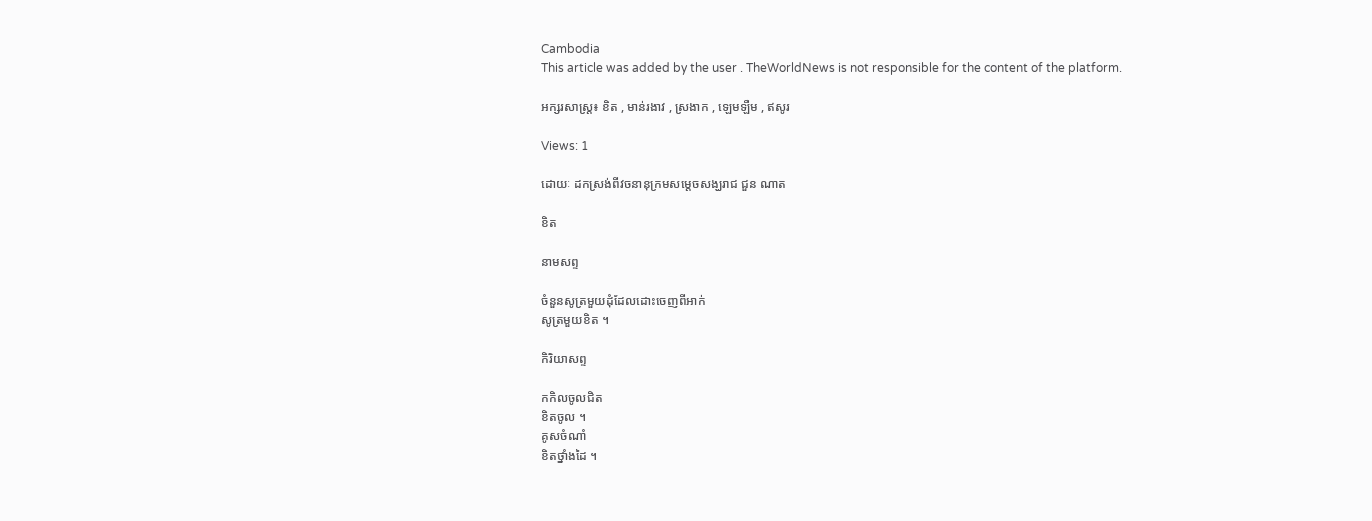Cambodia
This article was added by the user . TheWorldNews is not responsible for the content of the platform.

អក្សរសាស្ត្រ៖ ខិត , មាន់រងាវ , ស្រងាក , ឡេមឡឺម , ឥសូរ

Views: 1

ដោយៈ ដកស្រង់ពីវចនានុក្រមសម្តេចសង្ឃរាជ ជួន ណាត

ខិត

នាមសព្ទ

ចំនួនសូត្រមួយដុំដែលដោះចេញពីអាក់
សូត្រមួយខិត ។

កិរិយាសព្ទ

កកិលចូលជិត
ខិតចូល ។
គូសចំណាំ
ខិតថ្នាំងដៃ ។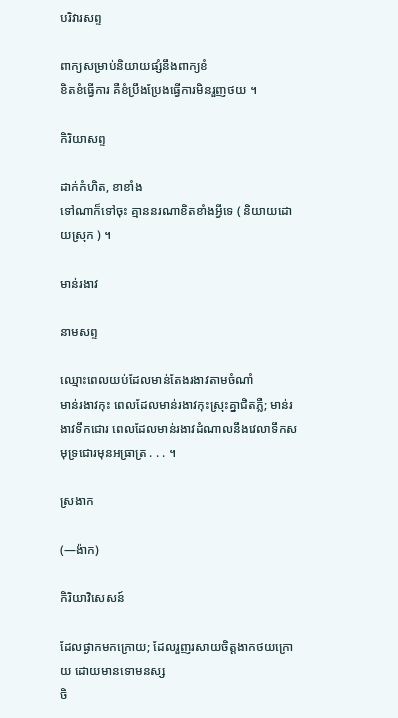បរិវារសព្ទ

ពាក្យសម្រាប់និយាយផ្សំនឹងពាក្យខំ
ខិតខំធ្វើការ គឺខំប្រឹងប្រែងធ្វើការមិនរួញថយ ។

កិរិយាសព្ទ

ដាក់កំហិត, ខាខាំង
ទៅណាក៏ទៅចុះ គ្មាននរណាខិតខាំងអ្វីទេ ( និយាយដោយស្រុក ) ។

មាន់រងាវ

នាមសព្ទ

ឈ្មោះពេលយប់ដែលមាន់តែងរងាវតាមចំណាំ
មាន់រងាវកុះ ពេលដែលមាន់រងាវកុះស្រុះគ្នាជិតភ្លឺ; មាន់រងាវទឹកជោរ ពេលដែលមាន់រងាវដំណាលនឹងវេលាទឹកសមុទ្រជោរមុនអធ្រាត្រ . . . ។

ស្រងាក

(—ង៉ាក)

កិរិយាវិសេសន៍

ដែលផ្ងាកមកក្រោយ; ដែលរួញរសាយចិត្តងាកថយក្រោយ ដោយមានទោមនស្ស
ចិ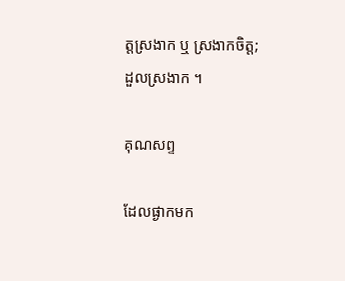ត្តស្រងាក ឬ ស្រងាកចិត្ត; ដួលស្រងាក ។

គុណសព្ទ

ដែលផ្ងាកមក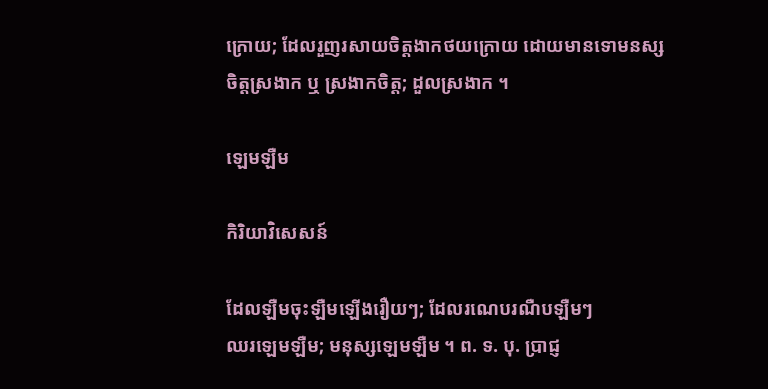ក្រោយ; ដែលរួញរសាយចិត្តងាកថយក្រោយ ដោយមានទោមនស្ស
ចិត្តស្រងាក ឬ ស្រងាកចិត្ត; ដួលស្រងាក ។

ឡេមឡឺម

កិរិយាវិសេសន៍

ដែលឡឺមចុះឡឺមឡើងរឿយៗ; ដែលរណេបរណឺបឡឺមៗ
ឈរឡេមឡឺម; មនុស្សឡេមឡឺម ។ ព. ទ. បុ. ប្រាជ្ញ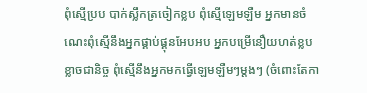ពុំស្មើប្រប បាក់ស្លឹកត្រចៀកខ្លប ពុំស្មើឡេមឡឺម អ្នកមានចំណេះពុំស្មើនឹងអ្នកផ្គាប់ផ្គុនអែបអប អ្នកបម្រើនឿយហត់ខ្លបខ្លាចជានិច្ច ពុំស្មើនឹងអ្នកមកធ្វើឡេមឡឺមៗម្ដងៗ (ចំពោះតែកា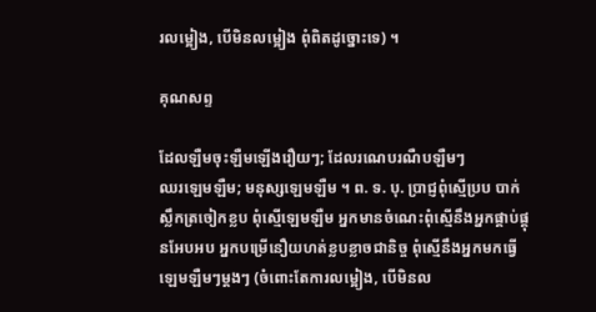រលម្អៀង, បើមិនលម្អៀង ពុំពិតដូច្នោះទេ) ។

គុណសព្ទ

ដែលឡឺមចុះឡឺមឡើងរឿយៗ; ដែលរណេបរណឺបឡឺមៗ
ឈរឡេមឡឺម; មនុស្សឡេមឡឺម ។ ព. ទ. បុ. ប្រាជ្ញពុំស្មើប្រប បាក់ស្លឹកត្រចៀកខ្លប ពុំស្មើឡេមឡឺម អ្នកមានចំណេះពុំស្មើនឹងអ្នកផ្គាប់ផ្គុនអែបអប អ្នកបម្រើនឿយហត់ខ្លបខ្លាចជានិច្ច ពុំស្មើនឹងអ្នកមកធ្វើឡេមឡឺមៗម្ដងៗ (ចំពោះតែការលម្អៀង, បើមិនល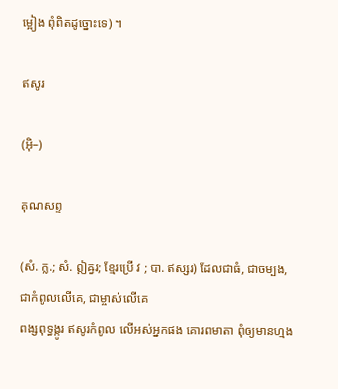ម្អៀង ពុំពិតដូច្នោះទេ) ។

ឥសូរ

(អ៊ិ–)

គុណសព្ទ

(សំ. ក្ល.; សំ. ឦឝ្វរ; ខ្មែរប្រើ វ ; បា. ឥស្សរ) ដែលជាធំ, ជាចម្បង, ជាកំពូលលើគេ, ជាម្ចាស់លើគេ
ពង្សពុទ្ធង្កូរ ឥសូរកំពូល លើអស់អ្នកផង គោរពមាតា ពុំឲ្យមានហ្មង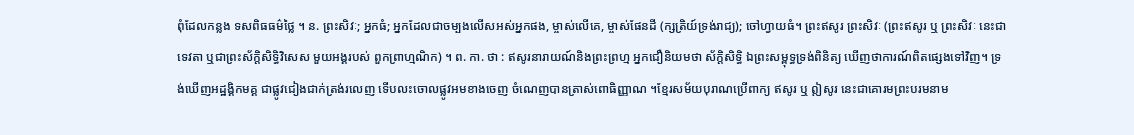ពុំដែលកន្លង ទសពិធធម៌ថ្លៃ ។ ន. ព្រះសិវៈ; អ្នកធំ; អ្នកដែលជាចម្បងលើសអស់អ្នកផង, ម្ចាស់លើគេ, ម្ចាស់ផែនដី (ក្សត្រិយ៍ទ្រង់រាជ្យ); ចៅហ្វាយធំ។ ព្រះឥសូរ ព្រះសិវៈ (ព្រះឥសូរ ឬ ព្រះសិវៈ នេះជាទេវតា ឬជាព្រះស័ក្តិសិទ្ធិវិសេស មួយអង្គរបស់ ពួកព្រាហ្មណិក) ។ ព. កា. ថា : ឥសូរនារាយណ៍និងព្រះព្រហ្ម អ្នកជឿនិយមថា ស័ក្តិសិទ្ធិ ឯព្រះសម្ពុទ្ធទ្រង់ពិនិត្យ ឃើញថាការណ៍ពិតផ្សេងទៅវិញ។ ទ្រង់ឃើញអដ្ឋង្គិកមគ្គ ជាផ្លូវជៀងជាក់ត្រង់រលេញ ទើបលះចោលផ្លូវអមខាងចេញ ចំណេញបានត្រាស់ពោធិញ្ញាណ ។ខ្មែរសម័យបុរាណប្រើពាក្យ ឥសូរ ឬ ឦសូរ នេះជាគោរមព្រះបរមនាម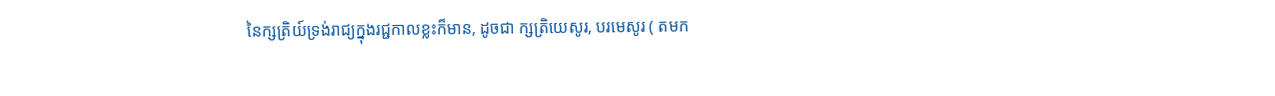នៃក្សត្រិយ៍ទ្រង់រាជ្យក្នុងរជ្ជកាលខ្លះក៏មាន, ដូចជា ក្សត្រិយេសូរ, បរមេសូរ ( តមក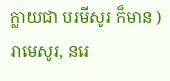ក្លាយជា បរមីសូរ ក៏មាន ) រាមេសូរ, នរេ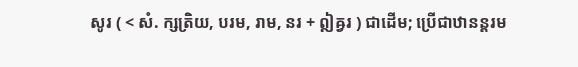សូរ ( < សំ. ក្សត្រិយ, បរម, រាម, នរ + ឦឝ្វរ ) ជាដើម; ប្រើជាឋានន្តរម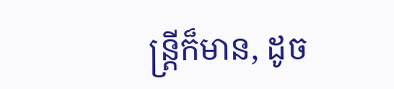ន្ត្រីក៏មាន, ដូច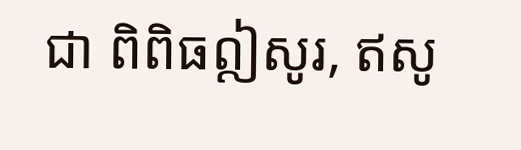ជា ពិពិធឦសូរ, ឥសូ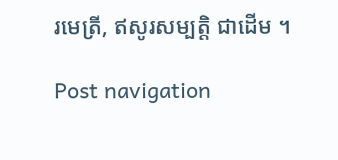រមេត្រី, ឥសូរសម្បត្តិ ជាដើម ។

Post navigation